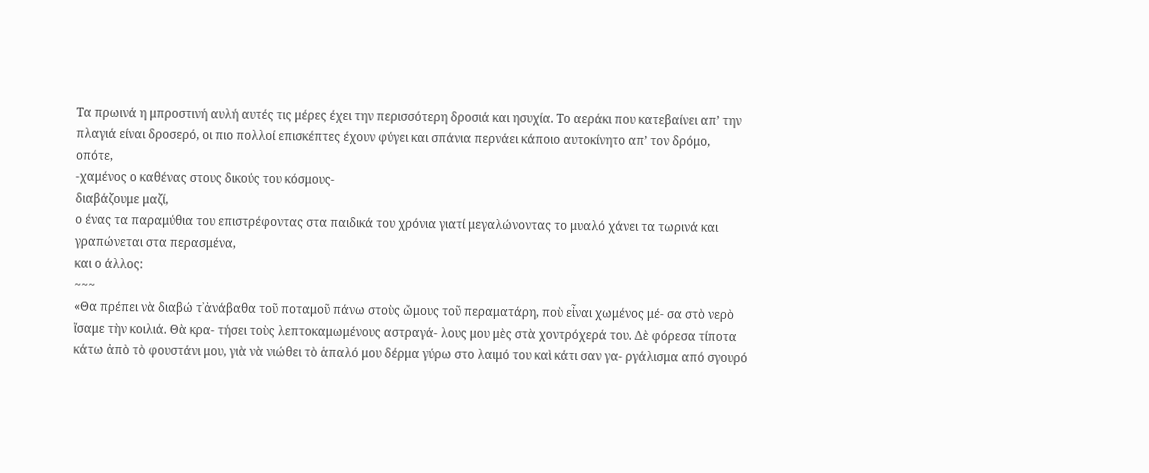Τα πρωινά η μπροστινή αυλή αυτές τις μέρες έχει την περισσότερη δροσιά και ησυχία. Το αεράκι που κατεβαίνει απ’ την πλαγιά είναι δροσερό, οι πιο πολλοί επισκέπτες έχουν φύγει και σπάνια περνάει κάποιο αυτοκίνητο απ’ τον δρόμο,
οπότε,
-χαμένος ο καθένας στους δικούς του κόσμους-
διαβάζουμε μαζί,
ο ένας τα παραμύθια του επιστρέφοντας στα παιδικά του χρόνια γιατί μεγαλώνοντας το μυαλό χάνει τα τωρινά και γραπώνεται στα περασμένα,
και ο άλλος:
~~~
«Θα πρέπει νὰ διαβώ τ᾿ἀνάβαθα τοῦ ποταμοῦ πάνω στοὺς ὤμους τοῦ περαματάρη, ποὺ εἶναι χωμένος μέ- σα στὸ νερὸ ἴσαμε τὴν κοιλιά. Θὰ κρα- τήσει τοὺς λεπτοκαμωμένους αστραγά- λους μου μὲς στὰ χοντρόχερά του. Δὲ φόρεσα τίποτα κάτω ἀπὸ τὸ φουστάνι μου, γιὰ νὰ νιώθει τὸ ἁπαλό μου δέρμα γύρω στο λαιμό του καὶ κάτι σαν γα- ργάλισμα από σγουρό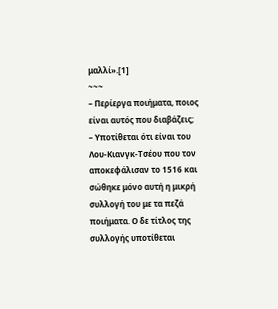μαλλί».[1]
~~~
– Περίεργα ποιήματα, ποιος είναι αυτός που διαβάζεις;
– Υποτίθεται ότι είναι του Λου-Κιανγκ-Τσέου που τον αποκεφάλισαν το 1516 και σώθηκε μόνο αυτή η μικρή συλλογή του με τα πεζά ποιήματα. Ο δε τίτλος της συλλογής υποτίθεται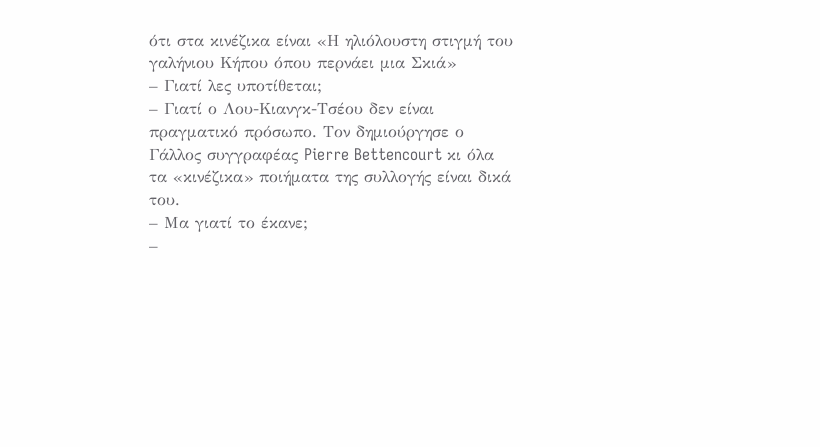ότι στα κινέζικα είναι «Η ηλιόλουστη στιγμή του γαλήνιου Κήπου όπου περνάει μια Σκιά»
– Γιατί λες υποτίθεται;
– Γιατί ο Λου-Κιανγκ-Τσέου δεν είναι πραγματικό πρόσωπο. Τον δημιούργησε ο Γάλλος συγγραφέας Pierre Bettencourt κι όλα τα «κινέζικα» ποιήματα της συλλογής είναι δικά του.
– Μα γιατί το έκανε;
–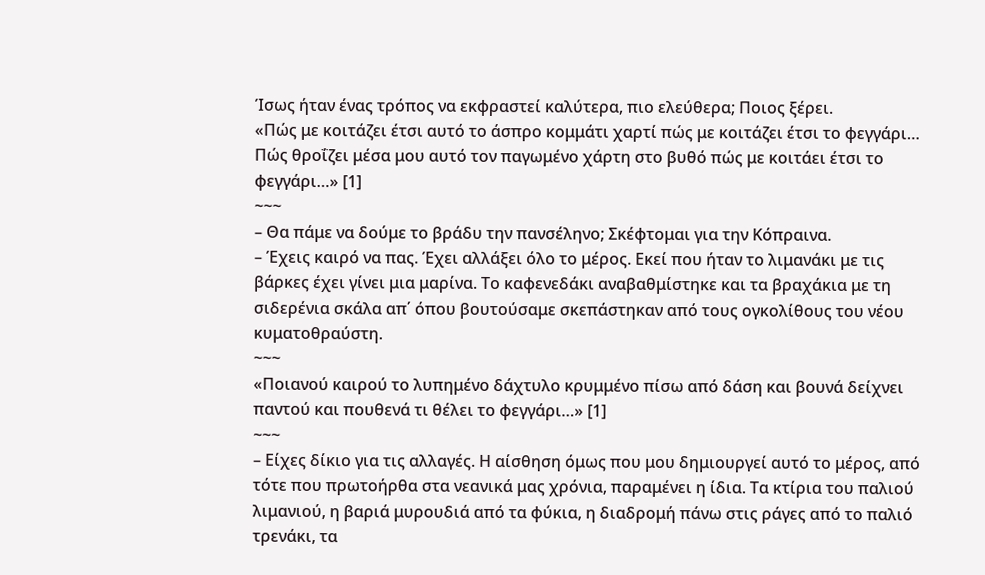Ίσως ήταν ένας τρόπος να εκφραστεί καλύτερα, πιο ελεύθερα; Ποιος ξέρει.
«Πώς με κοιτάζει έτσι αυτό το άσπρο κομμάτι χαρτί πώς με κοιτάζει έτσι το φεγγάρι… Πώς θροΐζει μέσα μου αυτό τον παγωμένο χάρτη στο βυθό πώς με κοιτάει έτσι το φεγγάρι…» [1]
~~~
– Θα πάμε να δούμε το βράδυ την πανσέληνο; Σκέφτομαι για την Κόπραινα.
– Έχεις καιρό να πας. Έχει αλλάξει όλο το μέρος. Εκεί που ήταν το λιμανάκι με τις βάρκες έχει γίνει μια μαρίνα. Το καφενεδάκι αναβαθμίστηκε και τα βραχάκια με τη σιδερένια σκάλα απ΄ όπου βουτούσαμε σκεπάστηκαν από τους ογκολίθους του νέου κυματοθραύστη.
~~~
«Ποιανού καιρού το λυπημένο δάχτυλο κρυμμένο πίσω από δάση και βουνά δείχνει παντού και πουθενά τι θέλει το φεγγάρι…» [1]
~~~
– Είχες δίκιο για τις αλλαγές. Η αίσθηση όμως που μου δημιουργεί αυτό το μέρος, από τότε που πρωτοήρθα στα νεανικά μας χρόνια, παραμένει η ίδια. Τα κτίρια του παλιού λιμανιού, η βαριά μυρουδιά από τα φύκια, η διαδρομή πάνω στις ράγες από το παλιό τρενάκι, τα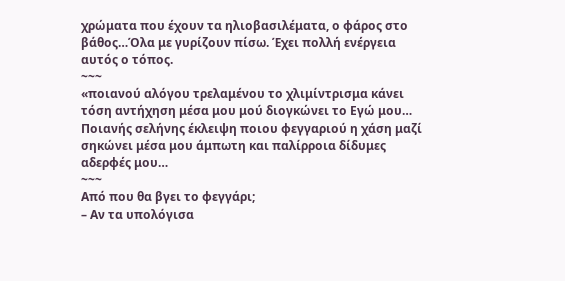χρώματα που έχουν τα ηλιοβασιλέματα, ο φάρος στο βάθος…Όλα με γυρίζουν πίσω. Έχει πολλή ενέργεια αυτός ο τόπος.
~~~
«ποιανού αλόγου τρελαμένου το χλιμίντρισμα κάνει τόση αντήχηση μέσα μου μού διογκώνει το Εγώ μου… Ποιανής σελήνης έκλειψη ποιου φεγγαριού η χάση μαζί σηκώνει μέσα μου άμπωτη και παλίρροια δίδυμες αδερφές μου…
~~~
Από που θα βγει το φεγγάρι;
– Αν τα υπολόγισα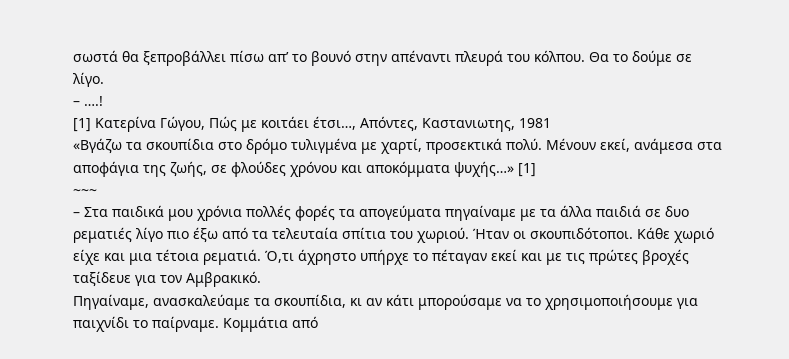σωστά θα ξεπροβάλλει πίσω απ’ το βουνό στην απέναντι πλευρά του κόλπου. Θα το δούμε σε λίγο.
– ….!
[1] Κατερίνα Γώγου, Πώς με κοιτάει έτσι…, Απόντες, Καστανιωτης, 1981
«Βγάζω τα σκουπίδια στο δρόμο τυλιγμένα με χαρτί, προσεκτικά πολύ. Μένουν εκεί, ανάμεσα στα αποφάγια της ζωής, σε φλούδες χρόνου και αποκόμματα ψυχής…» [1]
~~~
– Στα παιδικά μου χρόνια πολλές φορές τα απογεύματα πηγαίναμε με τα άλλα παιδιά σε δυο ρεματιές λίγο πιο έξω από τα τελευταία σπίτια του χωριού. Ήταν οι σκουπιδότοποι. Κάθε χωριό είχε και μια τέτοια ρεματιά. Ό,τι άχρηστο υπήρχε το πέταγαν εκεί και με τις πρώτες βροχές ταξίδευε για τον Αμβρακικό.
Πηγαίναμε, ανασκαλεύαμε τα σκουπίδια, κι αν κάτι μπορούσαμε να το χρησιμοποιήσουμε για παιχνίδι το παίρναμε. Κομμάτια από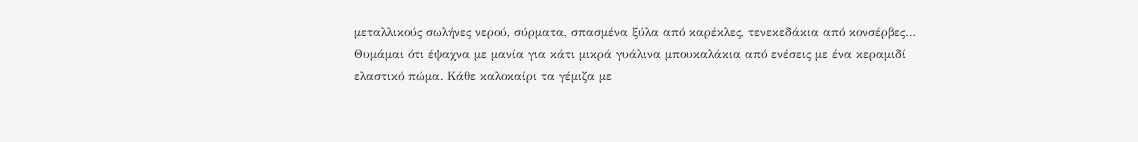μεταλλικούς σωλήνες νερού, σύρματα, σπασμένα ξύλα από καρέκλες, τενεκεδάκια από κονσέρβες… Θυμάμαι ότι έψαχνα με μανία για κάτι μικρά γυάλινα μπουκαλάκια από ενέσεις με ένα κεραμιδί ελαστικό πώμα. Κάθε καλοκαίρι τα γέμιζα με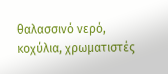θαλασσινό νερό, κοχύλια, χρωματιστές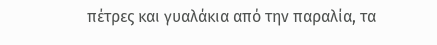πέτρες και γυαλάκια από την παραλία, τα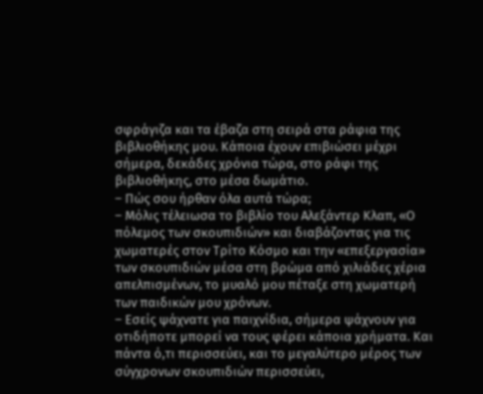σφράγιζα και τα έβαζα στη σειρά στα ράφια της βιβλιοθήκης μου. Κάποια έχουν επιβιώσει μέχρι σήμερα, δεκάδες χρόνια τώρα, στο ράφι της βιβλιοθήκης, στο μέσα δωμάτιο.
– Πώς σου ήρθαν όλα αυτά τώρα;
– Μόλις τέλειωσα το βιβλίο του Αλεξάντερ Κλαπ, «Ο πόλεμος των σκουπιδιών» και διαβάζοντας για τις χωματερές στον Τρίτο Κόσμο και την «επεξεργασία» των σκουπιδιών μέσα στη βρώμα από χιλιάδες χέρια απελπισμένων, το μυαλό μου πέταξε στη χωματερή των παιδικών μου χρόνων.
– Εσείς ψάχνατε για παιχνίδια, σήμερα ψάχνουν για οτιδήποτε μπορεί να τους φέρει κάποια χρήματα. Και πάντα ό,τι περισσεύει, και το μεγαλύτερο μέρος των σύγχρονων σκουπιδιών περισσεύει,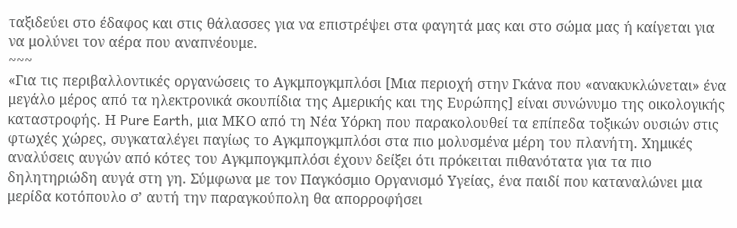ταξιδεύει στο έδαφος και στις θάλασσες για να επιστρέψει στα φαγητά μας και στο σώμα μας ή καίγεται για να μολύνει τον αέρα που αναπνέουμε.
~~~
«Για τις περιβαλλοντικές οργανώσεις το Αγκμπογκμπλόσι [Μια περιοχή στην Γκάνα που «ανακυκλώνεται» ένα μεγάλο μέρος από τα ηλεκτρονικά σκουπίδια της Αμερικής και της Ευρώπης] είναι συνώνυμο της οικολογικής καταστροφής. Η Pure Earth, μια ΜΚΟ από τη Νέα Υόρκη που παρακολουθεί τα επίπεδα τοξικών ουσιών στις φτωχές χώρες, συγκαταλέγει παγίως το Αγκμπογκμπλόσι στα πιο μολυσμένα μέρη του πλανήτη. Χημικές αναλύσεις αυγών από κότες του Αγκμπογκμπλόσι έχουν δείξει ότι πρόκειται πιθανότατα για τα πιο δηλητηριώδη αυγά στη γη. Σύμφωνα με τον Παγκόσμιο Οργανισμό Υγείας, ένα παιδί που καταναλώνει μια μερίδα κοτόπουλο σ’ αυτή την παραγκούπολη θα απορροφήσει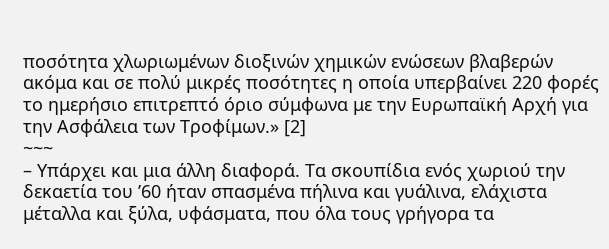ποσότητα χλωριωμένων διοξινών χημικών ενώσεων βλαβερών ακόμα και σε πολύ μικρές ποσότητες η οποία υπερβαίνει 220 φορές το ημερήσιο επιτρεπτό όριο σύμφωνα με την Ευρωπαϊκή Αρχή για την Ασφάλεια των Τροφίμων.» [2]
~~~
– Υπάρχει και μια άλλη διαφορά. Τα σκουπίδια ενός χωριού την δεκαετία του ’60 ήταν σπασμένα πήλινα και γυάλινα, ελάχιστα μέταλλα και ξύλα, υφάσματα, που όλα τους γρήγορα τα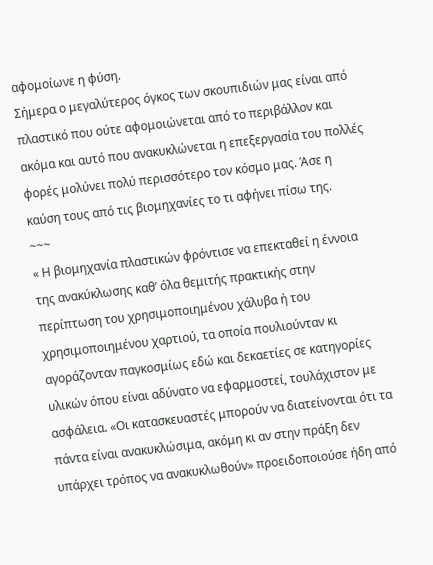αφομοίωνε η φύση.
Σήμερα ο μεγαλύτερος όγκος των σκουπιδιών μας είναι από πλαστικό που ούτε αφομοιώνεται από το περιβάλλον και ακόμα και αυτό που ανακυκλώνεται η επεξεργασία του πολλές φορές μολύνει πολύ περισσότερο τον κόσμο μας. Άσε η καύση τους από τις βιομηχανίες το τι αφήνει πίσω της.
~~~
« Η βιομηχανία πλαστικών φρόντισε να επεκταθεί η έννοια της ανακύκλωσης καθ’ όλα θεμιτής πρακτικής στην περίπτωση του χρησιμοποιημένου χάλυβα ή του χρησιμοποιημένου χαρτιού, τα οποία πουλιούνταν κι αγοράζονταν παγκοσμίως εδώ και δεκαετίες σε κατηγορίες υλικών όπου είναι αδύνατο να εφαρμοστεί, τουλάχιστον με ασφάλεια. «Οι κατασκευαστές μπορούν να διατείνονται ότι τα πάντα είναι ανακυκλώσιμα, ακόμη κι αν στην πράξη δεν υπάρχει τρόπος να ανακυκλωθούν» προειδοποιούσε ήδη από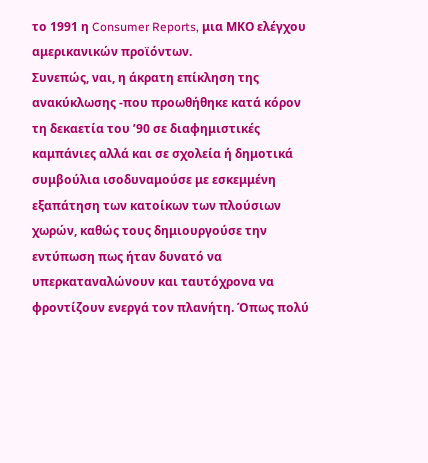το 1991 η Consumer Reports, μια ΜΚΟ ελέγχου αμερικανικών προϊόντων.
Συνεπώς, ναι, η άκρατη επίκληση της ανακύκλωσης -που προωθήθηκε κατά κόρον τη δεκαετία του ’90 σε διαφημιστικές καμπάνιες αλλά και σε σχολεία ή δημοτικά συμβούλια ισοδυναμούσε με εσκεμμένη εξαπάτηση των κατοίκων των πλούσιων χωρών, καθώς τους δημιουργούσε την εντύπωση πως ήταν δυνατό να υπερκαταναλώνουν και ταυτόχρονα να φροντίζουν ενεργά τον πλανήτη. Όπως πολύ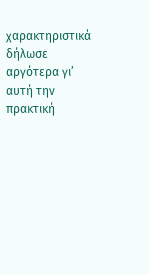χαρακτηριστικά δήλωσε αργότερα γι’ αυτή την πρακτική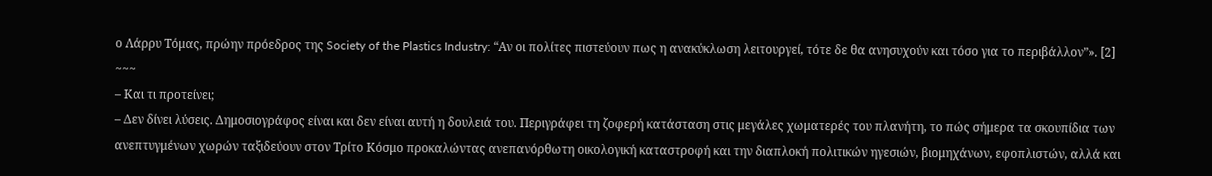ο Λάρρυ Τόμας, πρώην πρόεδρος της Society of the Plastics Industry: “Αν οι πολίτες πιστεύουν πως η ανακύκλωση λειτουργεί, τότε δε θα ανησυχούν και τόσο για το περιβάλλον”». [2]
~~~
– Και τι προτείνει;
– Δεν δίνει λύσεις. Δημοσιογράφος είναι και δεν είναι αυτή η δουλειά του. Περιγράφει τη ζοφερή κατάσταση στις μεγάλες χωματερές του πλανήτη, το πώς σήμερα τα σκουπίδια των ανεπτυγμένων χωρών ταξιδεύουν στον Τρίτο Κόσμο προκαλώντας ανεπανόρθωτη οικολογική καταστροφή και την διαπλοκή πολιτικών ηγεσιών, βιομηχάνων, εφοπλιστών, αλλά και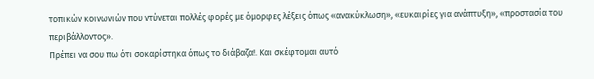τοπικών κοινωνιών που ντύνεται πολλές φορές με όμορφες λέξεις όπως «ανακύκλωση», «ευκαιρίες για ανάπτυξη», «προστασία του περιβάλλοντος».
Πρέπει να σου πω ότι σοκαρίστηκα όπως το διάβαζα!. Και σκέφτομαι αυτό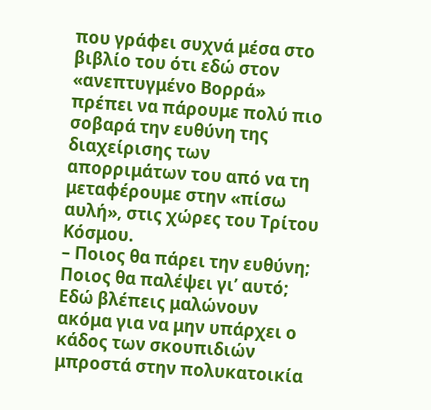που γράφει συχνά μέσα στο βιβλίο του ότι εδώ στον «ανεπτυγμένο Βορρά» πρέπει να πάρουμε πολύ πιο σοβαρά την ευθύνη της διαχείρισης των απορριμάτων του από να τη μεταφέρουμε στην «πίσω αυλή», στις χώρες του Τρίτου Κόσμου.
– Ποιος θα πάρει την ευθύνη; Ποιος θα παλέψει γι’ αυτό; Εδώ βλέπεις μαλώνουν ακόμα για να μην υπάρχει ο κάδος των σκουπιδιών μπροστά στην πολυκατοικία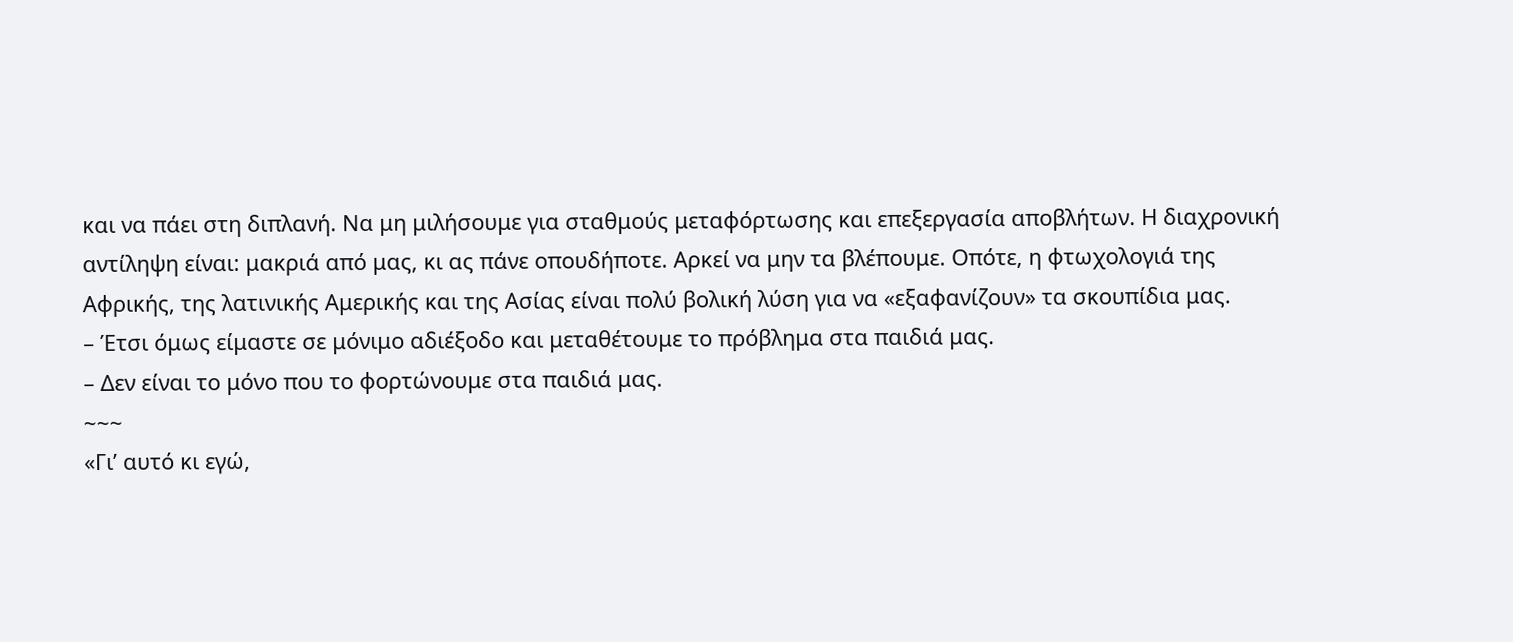και να πάει στη διπλανή. Να μη μιλήσουμε για σταθμούς μεταφόρτωσης και επεξεργασία αποβλήτων. Η διαχρονική αντίληψη είναι: μακριά από μας, κι ας πάνε οπουδήποτε. Αρκεί να μην τα βλέπουμε. Οπότε, η φτωχολογιά της Αφρικής, της λατινικής Αμερικής και της Ασίας είναι πολύ βολική λύση για να «εξαφανίζουν» τα σκουπίδια μας.
– Έτσι όμως είμαστε σε μόνιμο αδιέξοδο και μεταθέτουμε το πρόβλημα στα παιδιά μας.
– Δεν είναι το μόνο που το φορτώνουμε στα παιδιά μας.
~~~
«Γι’ αυτό κι εγώ,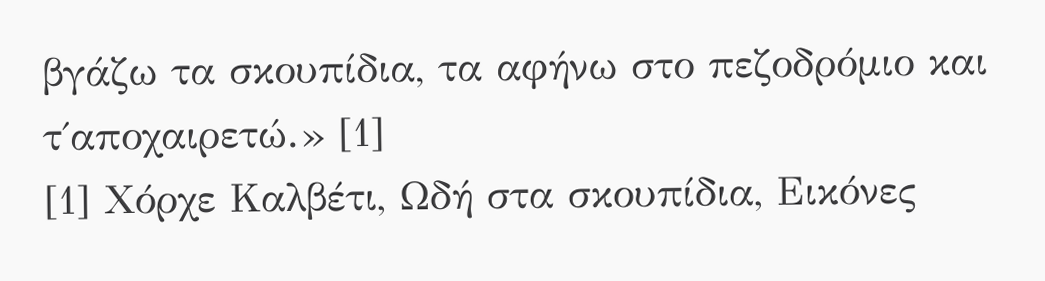βγάζω τα σκουπίδια, τα αφήνω στο πεζοδρόμιο και τ΄αποχαιρετώ.» [1]
[1] Χόρχε Καλβέτι, Ωδή στα σκουπίδια, Εικόνες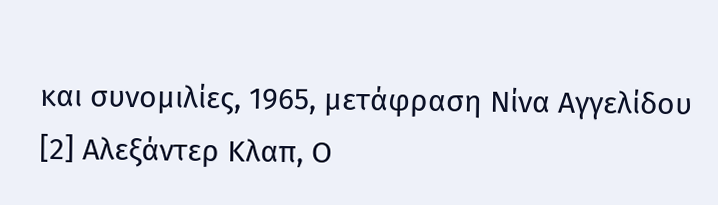και συνομιλίες, 1965, μετάφραση Νίνα Αγγελίδου [2] Αλεξάντερ Κλαπ, Ο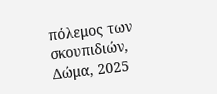πόλεμος των σκουπιδιών, Δώμα, 2025